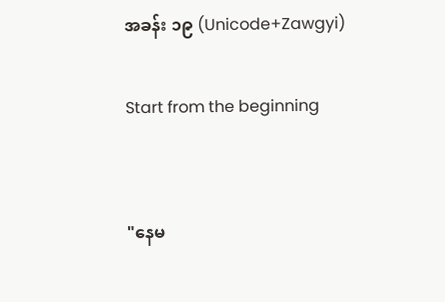အခန်း ၁၉ (Unicode+Zawgyi)

Start from the beginning


"နေမ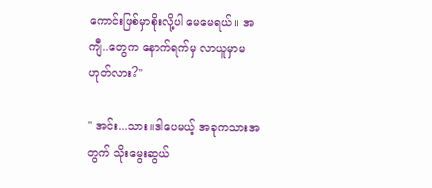ကောင်းဖြစ်မှာစိုးလို့ပါ မေမေရယ်။ အကျီ..တွေက နောက်ရက်မှ လာယူမှာမဟုတ်လား?''

" အင်း...သား။ဒါပေမယ့် အခုကသားအတွက် သိုးမွေးဆွယ်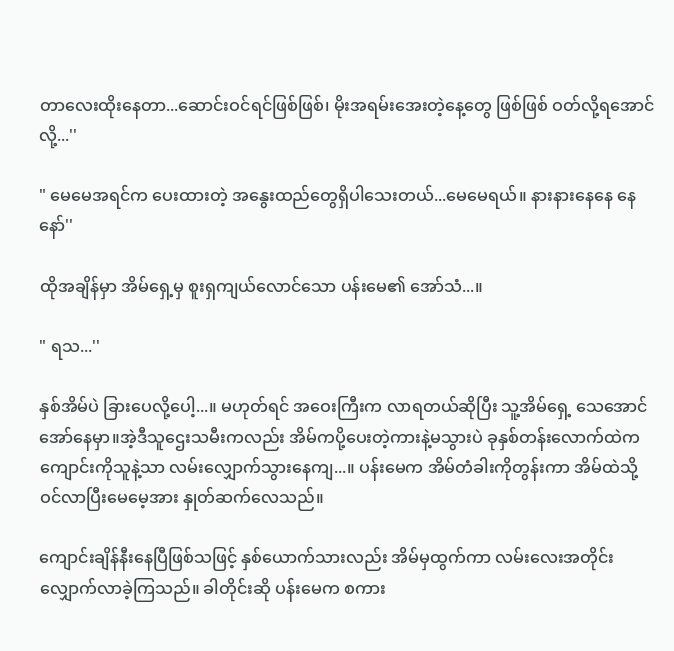တာလေးထိုးနေတာ...ဆောင်းဝင်ရင်ဖြစ်ဖြစ်၊ မိုးအရမ်းအေးတဲ့နေ့တွေ ဖြစ်ဖြစ် ဝတ်လို့ရအောင်လို့...''

" မေမေအရင်က ပေးထားတဲ့ အနွေးထည်တွေရှိပါသေးတယ်...မေမေရယ်။ နားနားနေနေ နေနော်''

ထိုအချိန်မှာ အိမ်ရှေ့မှ စူးရှကျယ်လောင်သော ပန်းမေ၏ အော်သံ...။

" ရသ...''

နှစ်အိမ်ပဲ ခြားပေလို့ပေါ့...။ မဟုတ်ရင် အဝေးကြီးက လာရတယ်ဆိုပြီး သူ့အိမ်ရှေ့ သေအောင်အော်နေမှာ။အဲ့ဒီသူဌေးသမီးကလည်း အိမ်ကပို့ပေးတဲ့ကားနဲ့မသွားပဲ ခုနှစ်တန်းလောက်ထဲက ကျောင်းကိုသူနဲ့သာ လမ်းလျှောက်သွားနေကျ...။ ပန်းမေက အိမ်တံခါးကိုတွန်းကာ အိမ်ထဲသို့ ဝင်လာပြီးမေမေ့အား နှုတ်ဆက်လေသည်။

ကျောင်းချိန်နီးနေပြီဖြစ်သဖြင့် နှစ်ယောက်သားလည်း အိမ်မှထွက်ကာ လမ်းလေးအတိုင်း လျှောက်လာခဲ့ကြသည်။ ခါတိုင်းဆို ပန်းမေက စကား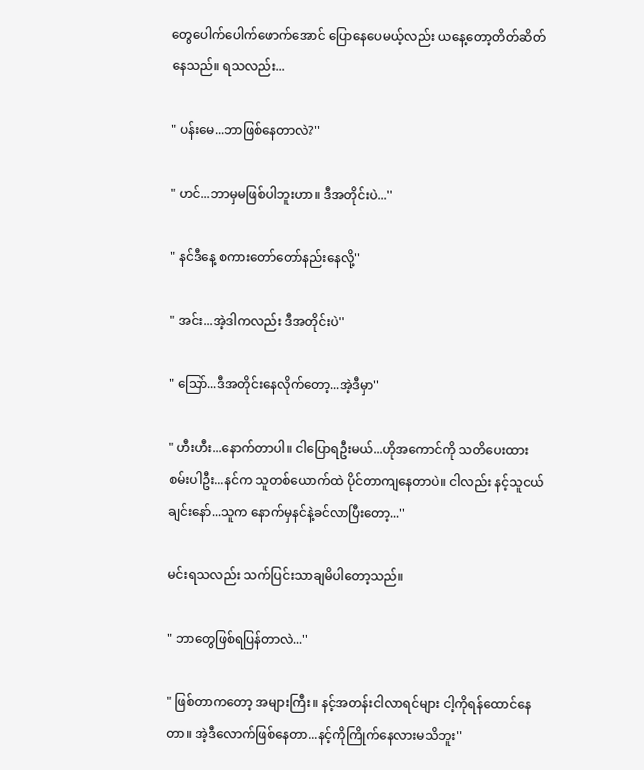တွေပေါက်ပေါက်ဖောက်အောင် ပြောနေပေမယ့်လည်း ယနေ့တော့တိတ်ဆိတ်နေသည်။ ရသလည်း...

" ပန်းမေ...ဘာဖြစ်နေတာလဲ?''

" ဟင်...ဘာမှမဖြစ်ပါဘူးဟာ။ ဒီအတိုင်းပဲ...''

" နင်ဒီနေ့ စကားတော်တော်နည်းနေလို့''

" အင်း...အဲ့ဒါကလည်း ဒီအတိုင်းပဲ''

" သြော်...ဒီအတိုင်းနေလိုက်တော့...အဲ့ဒီမှာ''

" ဟီးဟီး...နောက်တာပါ။ ငါပြောရဦးမယ်...ဟိုအကောင်ကို သတိပေးထားစမ်းပါဦး...နင်က သူတစ်ယောက်ထဲ ပိုင်တာကျနေတာပဲ။ ငါလည်း နင့်သူငယ်ချင်းနော်...သူက နောက်မှနင်နဲ့ခင်လာပြီးတော့...''

မင်းရသလည်း သက်ပြင်းသာချမိပါတော့သည်။

" ဘာတွေဖြစ်ရပြန်တာလဲ...''

" ဖြစ်တာကတော့ အများကြီး။ နင့်အတန်းငါလာရင်များ ငါ့ကိုရန်ထောင်နေတာ။ အဲ့ဒီလောက်ဖြစ်နေတာ...နင့်ကိုကြိုက်နေလားမသိဘူး''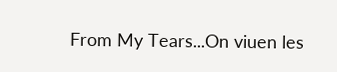From My Tears...On viuen les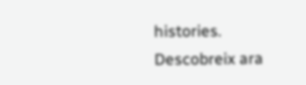histories. Descobreix ara